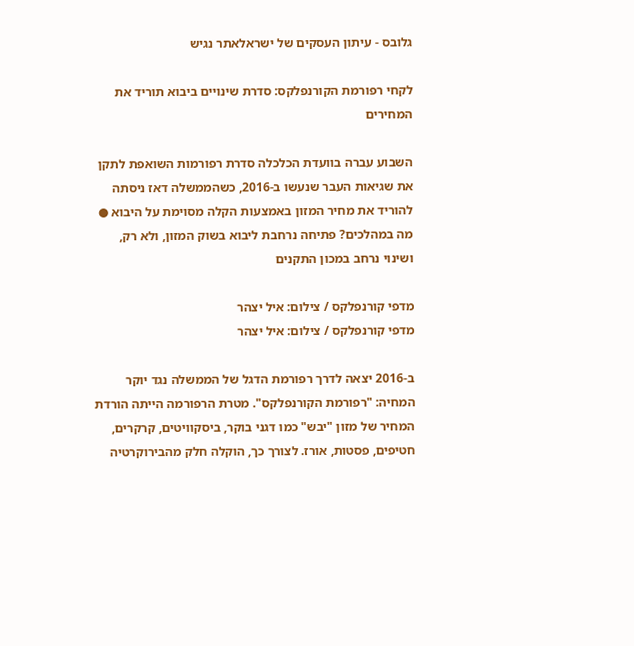גלובס - עיתון העסקים של ישראלאתר נגיש

לקחי רפורמת הקורנפלקס: סדרת שינויים ביבוא תוריד את המחירים

השבוע עברה בוועדת הכלכלה סדרת רפורמות השואפת לתקן את שגיאות העבר שנעשו ב-2016, כשהממשלה דאז ניסתה להוריד את מחיר המזון באמצעות הקלה מסוימת על היבוא ● מה במהלכים? פתיחה נרחבת ליבוא בשוק המזון, ולא רק, ושינוי נרחב במכון התקנים

מדפי קורנפלקס / צילום: איל יצהר
מדפי קורנפלקס / צילום: איל יצהר

ב-2016 יצאה לדרך רפורמת הדגל של הממשלה נגד יוקר המחיה: "רפורמת הקורנפלקס". מטרת הרפורמה הייתה הורדת המחיר של מזון "יבש" כמו דגני בוקר, ביסקוויטים, קרקרים, חטיפים, פסטות, אורז. לצורך כך, הוקלה חלק מהבירוקרטיה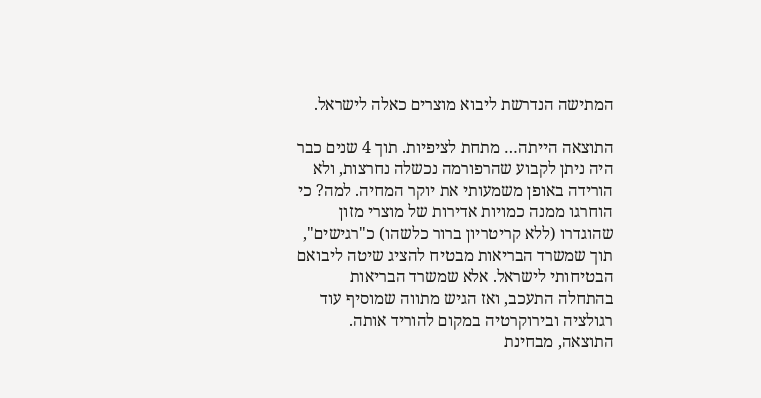המתישה הנדרשת ליבוא מוצרים כאלה לישראל.

התוצאה הייתה… מתחת לציפיות. תוך 4 שנים כבר היה ניתן לקבוע שהרפורמה נכשלה נחרצות, ולא הורידה באופן משמעותי את יוקר המחיה. למה? כי הוחרגו ממנה כמויות אדירות של מוצרי מזון שהוגדרו (ללא קריטריון ברור כלשהו) כ"רגישים", תוך שמשרד הבריאות מבטיח להציג שיטה ליבואם הבטיחותי לישראל. אלא שמשרד הבריאות בהתחלה התעכב, ואז הגיש מתווה שמוסיף עוד רגולציה ובירוקרטיה במקום להוריד אותה. התוצאה, מבחינת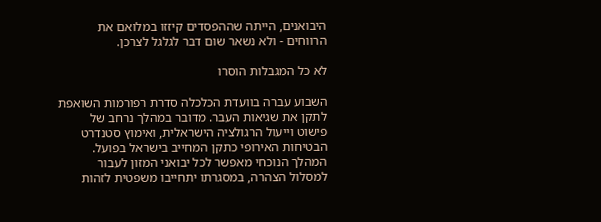היבואנים, הייתה שההפסדים קיזזו במלואם את הרווחים - ולא נשאר שום דבר לגלגל לצרכן.

לא כל המגבלות הוסרו

השבוע עברה בוועדת הכלכלה סדרת רפורמות השואפת לתקן את שגיאות העבר. מדובר במהלך נרחב של פישוט וייעול הרגולציה הישראלית, ואימוץ סטנדרט הבטיחות האירופי כתקן המחייב בישראל בפועל. המהלך הנוכחי מאפשר לכל יבואני המזון לעבור למסלול הצהרה, במסגרתו יתחייבו משפטית לזהות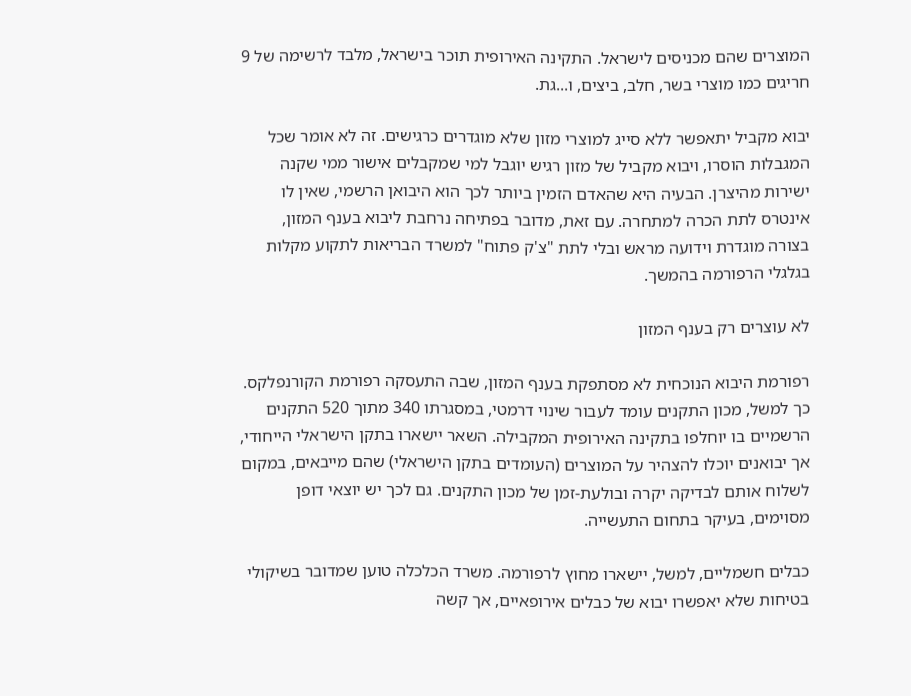המוצרים שהם מכניסים לישראל. התקינה האירופית תוכר בישראל, מלבד לרשימה של 9 חריגים כמו מוצרי בשר, חלב, ביצים, ו...גת.

יבוא מקביל יתאפשר ללא סייג למוצרי מזון שלא מוגדרים כרגישים. זה לא אומר שכל המגבלות הוסרו, ויבוא מקביל של מזון רגיש יוגבל למי שמקבלים אישור ממי שקנה ישירות מהיצרן. הבעיה היא שהאדם הזמין ביותר לכך הוא היבואן הרשמי, שאין לו אינטרס לתת הכרה למתחרה. עם זאת, מדובר בפתיחה נרחבת ליבוא בענף המזון, בצורה מוגדרת וידועה מראש ובלי לתת "צ'ק פתוח" למשרד הבריאות לתקוע מקלות בגלגלי הרפורמה בהמשך.

לא עוצרים רק בענף המזון

רפורמת היבוא הנוכחית לא מסתפקת בענף המזון, שבה התעסקה רפורמת הקורנפלקס. כך למשל, מכון התקנים עומד לעבור שינוי דרמטי, במסגרתו 340 מתוך 520 התקנים הרשמיים בו יוחלפו בתקינה האירופית המקבילה. השאר יישארו בתקן הישראלי הייחודי, אך יבואנים יוכלו להצהיר על המוצרים (העומדים בתקן הישראלי) שהם מייבאים, במקום לשלוח אותם לבדיקה יקרה ובולעת-זמן של מכון התקנים. גם לכך יש יוצאי דופן מסוימים, בעיקר בתחום התעשייה.

כבלים חשמליים, למשל, יישארו מחוץ לרפורמה. משרד הכלכלה טוען שמדובר בשיקולי בטיחות שלא יאפשרו יבוא של כבלים אירופאיים, אך קשה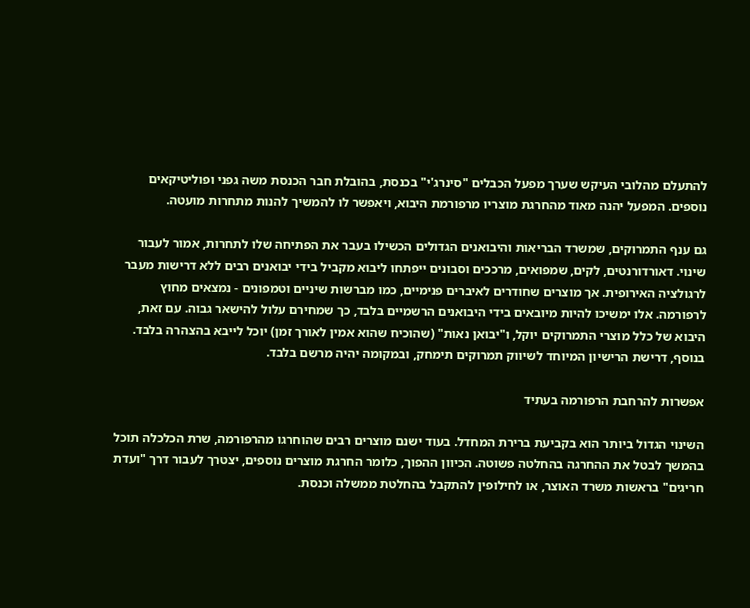להתעלם מהלובי העיקש שערך מפעל הכבלים "סינרג'י" בכנסת, בהובלת חבר הכנסת משה גפני ופוליטיקאים נוספים. המפעל יהנה מאוד מהחרגת מוצריו מרפורמת היבוא, ויאפשר לו להמשיך להנות מתחרות מועטה.

גם ענף התמרוקים, שמשרד הבריאות והיבואנים הגדולים הכשילו בעבר את הפתיחה שלו לתחרות, אמור לעבור שינוי. דאורדורנטים, לקים, שמפואים, מרככים וסבונים ייפתחו ליבוא מקביל בידי יבואנים רבים ללא דרישות מעבר לרגולציה האירופית. אך מוצרים שחודרים לאיברים פנימיים, כמו מברשות שיניים וטמפונים - נמצאים מחוץ לרפורמה. אלו ימשיכו להיות מיובאים בידי היבואנים הרשמיים בלבד, כך שמחירם עלול להישאר גבוה. עם זאת, היבוא של כלל מוצרי התמרוקים יוקל, ו"יבואן נאות" (שהוכיח שהוא אמין לאורך זמן) יוכל לייבא בהצהרה בלבד. בנוסף, דרישת הרישיון המיוחד לשיווק תמרוקים תימחק, ובמקומה יהיה מרשם בלבד.

אפשרות להרחבת הרפורמה בעתיד

השינוי הגדול ביותר הוא בקביעת ברירת המחדל. בעוד ישנם מוצרים רבים שהוחרגו מהרפורמה, שרת הכלכלה תוכל בהמשך לבטל את ההחרגה בהחלטה פשוטה. הכיוון ההפוך, כלומר החרגת מוצרים נוספים, יצטרך לעבור דרך "ועדת חריגים" בראשות משרד האוצר, או לחילופין להתקבל בהחלטת ממשלה וכנסת.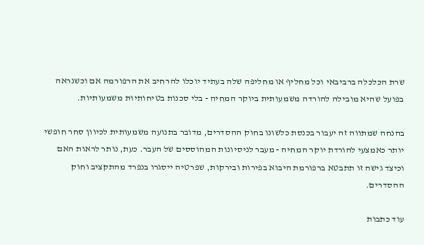שרת הכלכלה ברביבאי וכל מחליף או מחליפה שלה בעתיד יוכלו להרחיב את הרפורמה אם וכשנראה בפועל שהיא מובילה להורדה משמעותית ביוקר המחיה - בלי סכנות בטיחותיות משמעותיות.

בהנחה שמתווה זה יעבור בכנסת כלשונו בחוק ההסדרים, מדובר בתנועה משמעותית לכיוון סחר חופשי יותר כאמצעי להורדת יוקר המחיה - מעבר לניסיונות המהוססים של העבר. כעת, נותר לראות האם וכיצד גישה זו תתבטא ברפורמת היבוא בפירות ובירקות, שפרטיה ייסגרו בנפרד מהתקציב וחוק ההסדרים.

עוד כתבות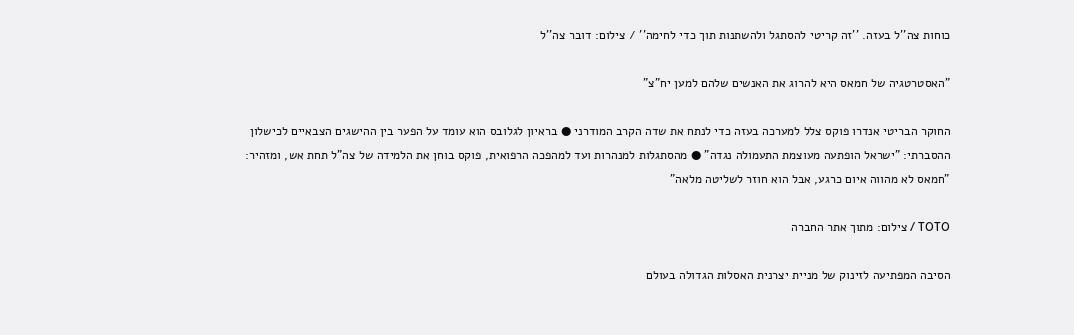כוחות צה''ל בעזה. ''זה קריטי להסתגל ולהשתנות תוך כדי לחימה'' / צילום: דובר צה''ל

"האסטרטגיה של חמאס היא להרוג את האנשים שלהם למען יח"צ"

החוקר הבריטי אנדרו פוקס צלל למערכה בעזה כדי לנתח את שדה הקרב המודרני ● בראיון לגלובס הוא עומד על הפער בין ההישגים הצבאיים לכישלון ההסברתי: "ישראל הופתעה מעוצמת התעמולה נגדה" ● מהסתגלות למנהרות ועד למהפכה הרפואית, פוקס בוחן את הלמידה של צה"ל תחת אש, ומזהיר: "חמאס לא מהווה איום כרגע, אבל הוא חוזר לשליטה מלאה"

TOTO / צילום: מתוך אתר החברה

הסיבה המפתיעה לזינוק של מניית יצרנית האסלות הגדולה בעולם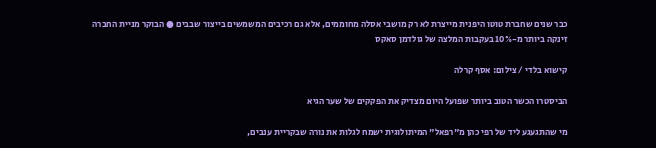כבר שנים שחברת טוטו היפנית מייצרת לא רק מושבי אסלה מחוממים, אלא גם רכיבים המשמשים בייצור שבבים ● הבוקר מניית החברה זינקה ביותר מ-10% בעקבות המלצה של גולדמן סאקס

קישוא בלדי / צילום: אסף קרלה

הביסטרו הכשר הטוב ביותר שפועל היום מצדיק את הפקקים של שער הגיא

מי שהתגעגע ליד של רפי כהן מ"רפאל" המיתולוגית ישמח לגלות את נורה שבקריית ענבים,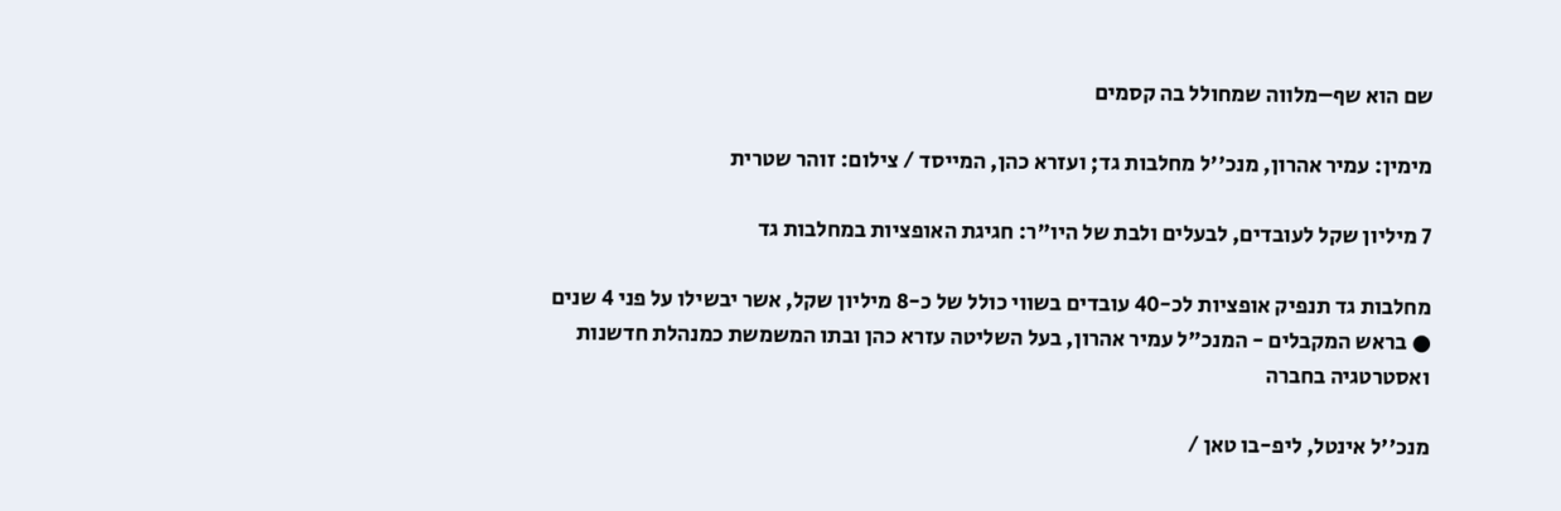שם הוא שף–מלווה שמחולל בה קסמים

מימין: עמיר אהרון, מנכ''ל מחלבות גד; ועזרא כהן, המייסד / צילום: זוהר שטרית

7 מיליון שקל לעובדים, לבעלים ולבת של היו"ר: חגיגת האופציות במחלבות גד

מחלבות גד תנפיק אופציות לכ-40 עובדים בשווי כולל של כ-8 מיליון שקל, אשר יבשילו על פני 4 שנים ● בראש המקבלים - המנכ"ל עמיר אהרון, בעל השליטה עזרא כהן ובתו המשמשת כמנהלת חדשנות ואסטרטגיה בחברה

מנכ''ל אינטל, ליפ-בו טאן /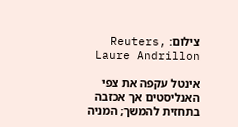צילום: Reuters, Laure Andrillon

אינטל עקפה את צפי האנליסטים אך אכזבה בתחזית להמשך; המניה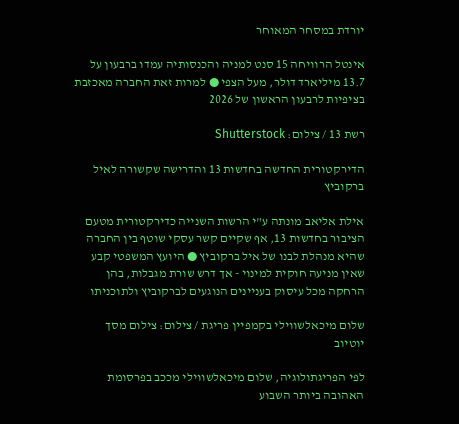יורדת במסחר המאוחר

אינטל הרוויחה 15 סנט למניה והכנסותיה עמדו ברבעון על 13.7 מיליארד דולר, מעל הצפי ● למרות זאת החברה מאכזבת בציפיות לרבעון הראשון של 2026

רשת 13 / צילום: Shutterstock

הדירקטורית החדשה בחדשות 13 והדרישה שקשורה לאיל ברקוביץ

אילת אליאב מונתה ע"י הרשות השנייה כדירקטורית מטעם הציבור בחדשות 13, אף שקיים קשר עסקי שוטף בין החברה שהיא מנהלת לבנו של איל ברקוביץ ● היועץ המשפטי קבע שאין מניעה חוקית למינוי - אך דרש שורת מגבלות, בהן הרחקה מכל עיסוק בעניינים הנוגעים לברקוביץ ולתוכניתו

שלום מיכאלשווילי בקמפיין פריגת / צילום: צילום מסך יוטיוב

לפי הפריגתולוגיה, שלום מיכאלשווילי מככב בפרסומת האהובה ביותר השבוע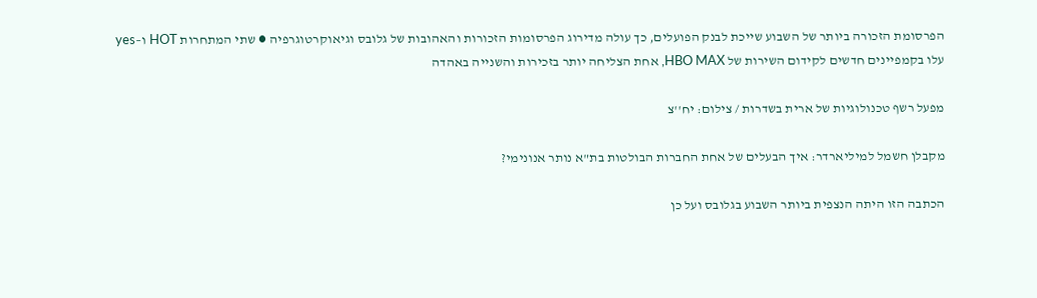הפרסומת הזכורה ביותר של השבוע שייכת לבנק הפועלים, כך עולה מדירוג הפרסומות הזכורות והאהובות של גלובס וגיאוקרטוגרפיה ● שתי המתחרות HOT ו–yes עלו בקמפיינים חדשים לקידום השירות של HBO MAX, אחת הצליחה יותר בזכירות והשנייה באהדה

מפעל רשף טכנולוגיות של ארית בשדרות / צילום: יח''צ

מקבלן חשמל למיליארדר: איך הבעלים של אחת החברות הבולטות בת"א נותר אנונימי?

הכתבה הזו היתה הנצפית ביותר השבוע בגלובס ועל כן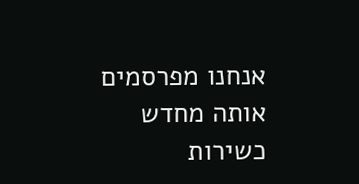אנחנו מפרסמים אותה מחדש כשירות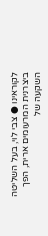לקוראינו ● צבי לוי, בעל השליטה ביצרנית המרעומים ארית, הפך השקעה של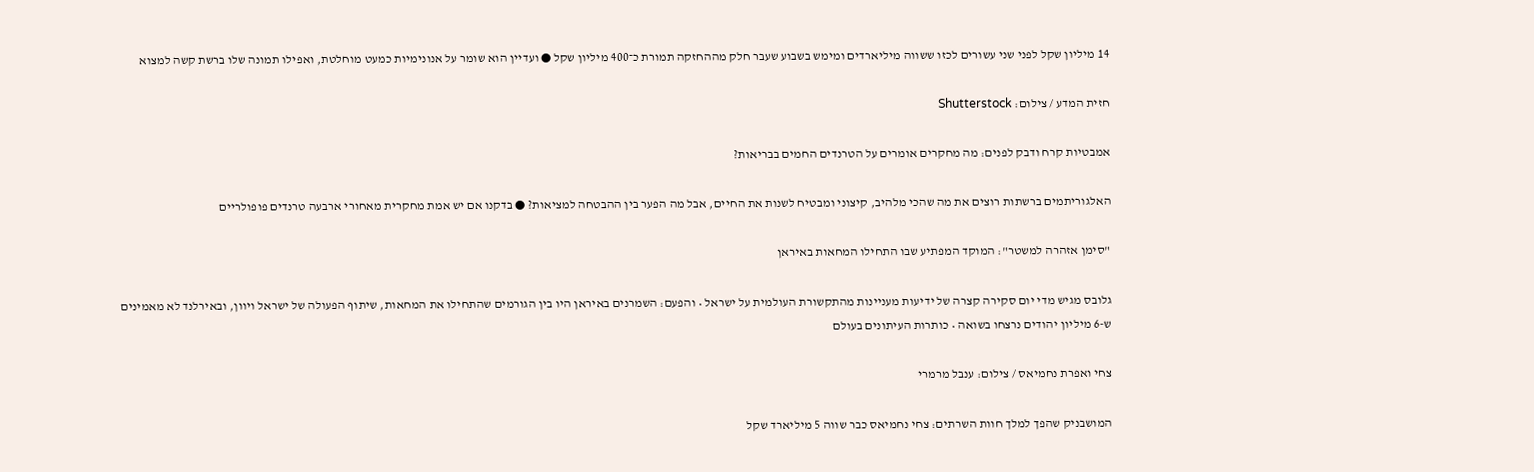14 מיליון שקל לפני שני עשורים לכזו ששווה מיליארדים ומימש בשבוע שעבר חלק מההחזקה תמורת כ־400 מיליון שקל ● ועדיין הוא שומר על אנונימיות כמעט מוחלטת, ואפילו תמונה שלו ברשת קשה למצוא

חזית המדע / צילום: Shutterstock

אמבטיות קרח ודבק לפנים: מה מחקרים אומרים על הטרנדים החמים בבריאות?

האלגוריתמים ברשתות רוצים את מה שהכי מלהיב, קיצוני ומבטיח לשנות את החיים, אבל מה הפער בין ההבטחה למציאות? ● בדקנו אם יש אמת מחקרית מאחורי ארבעה טרנדים פופולריים

"סימן אזהרה למשטר": המוקד המפתיע שבו התחילו המחאות באיראן

גלובס מגיש מדי יום סקירה קצרה של ידיעות מעניינות מהתקשורת העולמית על ישראל • והפעם: השמרנים באיראן היו בין הגורמים שהתחילו את המחאות, שיתוף הפעולה של ישראל ויוון, ובאירלנד לא מאמינים ש-6 מיליון יהודים נרצחו בשואה • כותרות העיתונים בעולם

צחי ואפרת נחמיאס / צילום: ענבל מרמרי

המושבניק שהפך למלך חוות השרתים: צחי נחמיאס כבר שווה 5 מיליארד שקל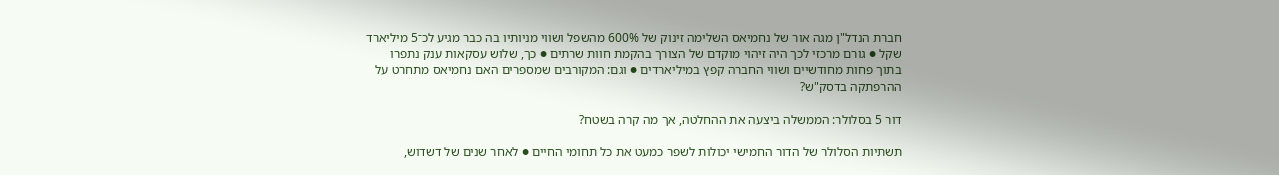חברת הנדל"ן מגה אור של נחמיאס השלימה זינוק של 600% מהשפל ושווי מניותיו בה כבר מגיע לכ־5 מיליארד שקל ● גורם מרכזי לכך היה זיהוי מוקדם של הצורך בהקמת חוות שרתים ● כך, שלוש עסקאות ענק נתפרו בתוך פחות מחודשיים ושווי החברה קפץ במיליארדים ● וגם: המקורבים שמספרים האם נחמיאס מתחרט על ההרפתקה בדסק"ש?

דור 5 בסלולר: הממשלה ביצעה את ההחלטה, אך מה קרה בשטח?

תשתיות הסלולר של הדור החמישי יכולות לשפר כמעט את כל תחומי החיים ● לאחר שנים של דשדוש,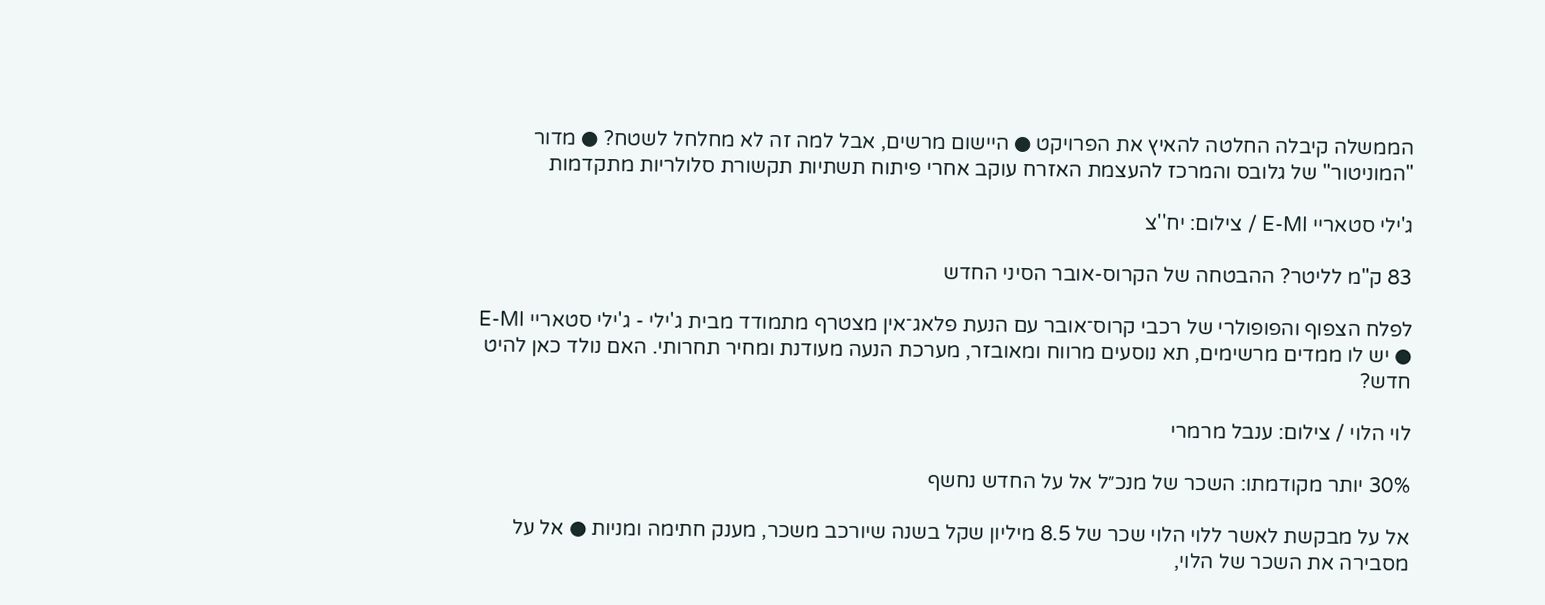הממשלה קיבלה החלטה להאיץ את הפרויקט ● היישום מרשים, אבל למה זה לא מחלחל לשטח? ● מדור "המוניטור" של גלובס והמרכז להעצמת האזרח עוקב אחרי פיתוח תשתיות תקשורת סלולריות מתקדמות

ג'ילי סטאריי E-MI / צילום: יח''צ

83 ק"מ לליטר? ההבטחה של הקרוס-אובר הסיני החדש

לפלח הצפוף והפופולרי של רכבי קרוס־אובר עם הנעת פלאג־אין מצטרף מתמודד מבית ג'ילי - ג'ילי סטאריי E-MI ● יש לו ממדים מרשימים, תא נוסעים מרווח ומאובזר, מערכת הנעה מעודנת ומחיר תחרותי. האם נולד כאן להיט חדש?

לוי הלוי / צילום: ענבל מרמרי

30% יותר מקודמתו: השכר של מנכ״ל אל על החדש נחשף

אל על מבקשת לאשר ללוי הלוי שכר של 8.5 מיליון שקל בשנה שיורכב משכר, מענק חתימה ומניות ● אל על מסבירה את השכר של הלוי,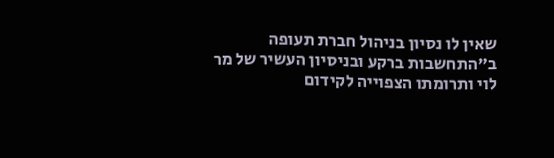שאין לו נסיון בניהול חברת תעופה ב"התחשבות ברקע ובניסיון העשיר של מר לוי ותרומתו הצפוייה לקידום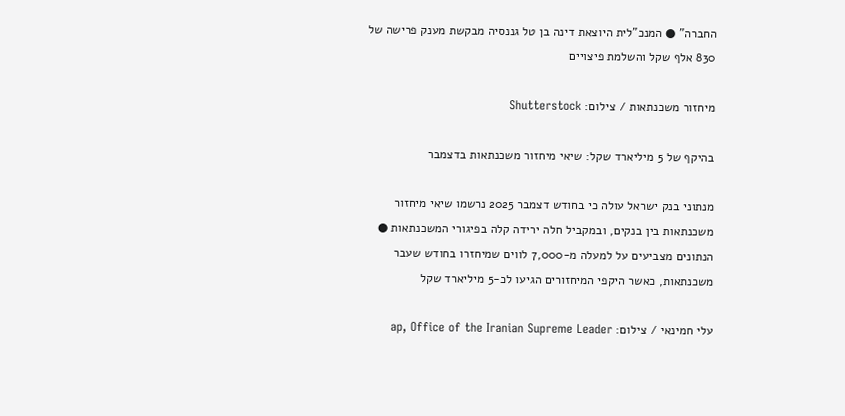החברה" ● המנכ"לית היוצאת דינה בן טל גננסיה מבקשת מענק פרישה של 830 אלף שקל והשלמת פיצויים

מיחזור משכנתאות / צילום: Shutterstock

בהיקף של 5 מיליארד שקל: שיאי מיחזור משכנתאות בדצמבר

מנתוני בנק ישראל עולה כי בחודש דצמבר 2025 נרשמו שיאי מיחזור משכנתאות בין בנקים, ובמקביל חלה ירידה קלה בפיגורי המשכנתאות ● הנתונים מצביעים על למעלה מ-7,000 לווים שמיחזרו בחודש שעבר משכנתאות, כאשר היקפי המיחזורים הגיעו לכ-5 מיליארד שקל

עלי חמינאי / צילום: ap, Office of the Iranian Supreme Leader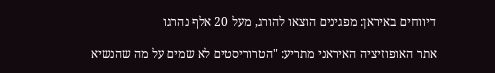דיווחים באיראן: מפגינים הוצאו להורג, מעל 20 אלף נהרגו

אתר האופוזיציה האיראני מתריע: "הטרוריסטים לא שמים על מה שהנשיא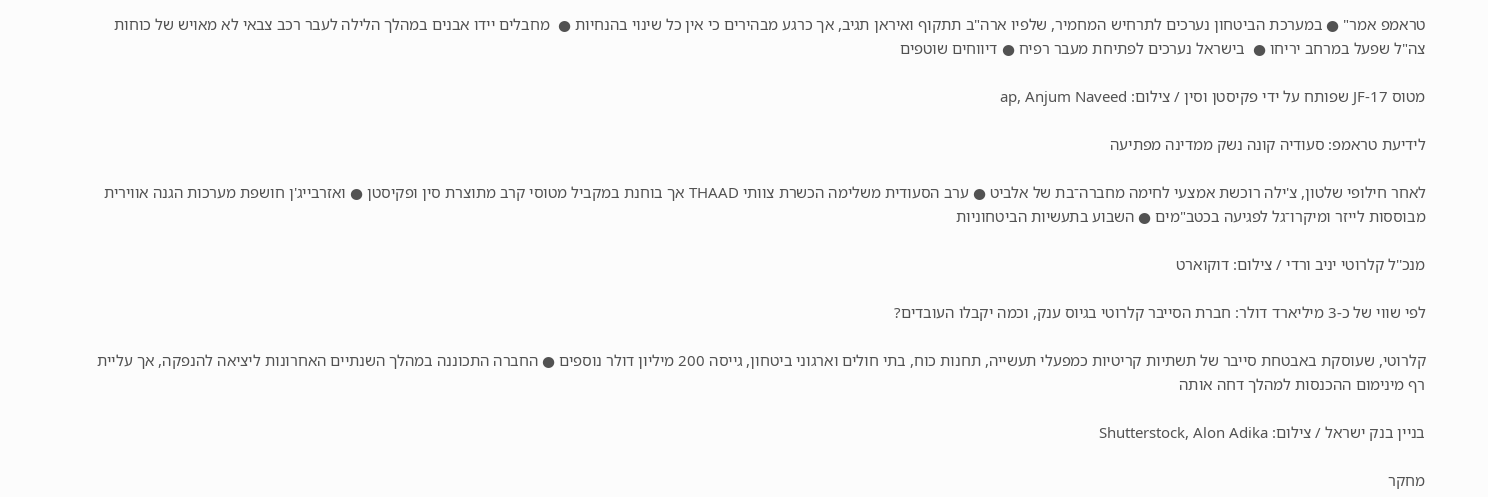טראמפ אמר" ● במערכת הביטחון נערכים לתרחיש המחמיר, שלפיו ארה"ב תתקוף ואיראן תגיב, אך כרגע מבהירים כי אין כל שינוי בהנחיות ●  מחבלים יידו אבנים במהלך הלילה לעבר רכב צבאי לא מאויש של כוחות צה"ל שפעל במרחב יריחו ●  בישראל נערכים לפתיחת מעבר רפיח ● דיווחים שוטפים

מטוס JF-17 שפותח על ידי פקיסטן וסין / צילום: ap, Anjum Naveed

לידיעת טראמפ: סעודיה קונה נשק ממדינה מפתיעה

לאחר חילופי שלטון, צ'ילה רוכשת אמצעי לחימה מחברה־בת של אלביט ● ערב הסעודית משלימה הכשרת צוותי THAAD אך בוחנת במקביל מטוסי קרב מתוצרת סין ופקיסטן ● ואזרבייג'ן חושפת מערכות הגנה אווירית מבוססות לייזר ומיקרו־גל לפגיעה בכטב"מים ● השבוע בתעשיות הביטחוניות

מנכ''ל קלרוטי יניב ורדי / צילום: דוקוארט

לפי שווי של כ-3 מיליארד דולר: חברת הסייבר קלרוטי בגיוס ענק, וכמה יקבלו העובדים?

קלרוטי, שעוסקת באבטחת סייבר של תשתיות קריטיות כמפעלי תעשייה, תחנות כוח, בתי חולים וארגוני ביטחון, גייסה 200 מיליון דולר נוספים ● החברה התכוננה במהלך השנתיים האחרונות ליציאה להנפקה, אך עליית רף מינימום ההכנסות למהלך דחה אותה

בניין בנק ישראל / צילום: Shutterstock, Alon Adika

מחקר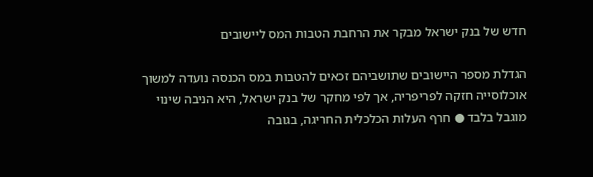חדש של בנק ישראל מבקר את הרחבת הטבות המס ליישובים

הגדלת מספר היישובים שתושביהם זכאים להטבות במס הכנסה נועדה למשוך אוכלוסייה חזקה לפריפריה, אך לפי מחקר של בנק ישראל, היא הניבה שינוי מוגבל בלבד ● חרף העלות הכלכלית החריגה, בגובה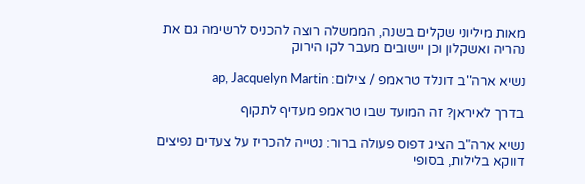מאות מיליוני שקלים בשנה, הממשלה רוצה להכניס לרשימה גם את נהריה ואשקלון וכן יישובים מעבר לקו הירוק

נשיא ארה''ב דונלד טראמפ / צילום: ap, Jacquelyn Martin

בדרך לאיראן? זה המועד שבו טראמפ מעדיף לתקוף

נשיא ארה"ב הציג דפוס פעולה ברור: נטייה להכריז על צעדים נפיצים דווקא בלילות, בסופי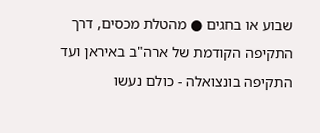שבוע או בחגים ● מהטלת מכסים, דרך התקיפה הקודמת של ארה"ב באיראן ועד התקיפה בונצואלה - כולם נעשו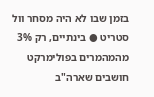בזמן שבו לא היה מסחר וול סטריט ● בינתיים, רק 3% מהמהמרים בפולימרקט חושבים שארה"ב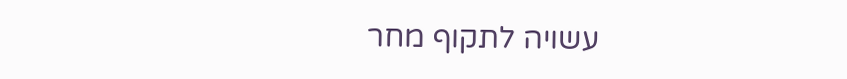עשויה לתקוף מחר